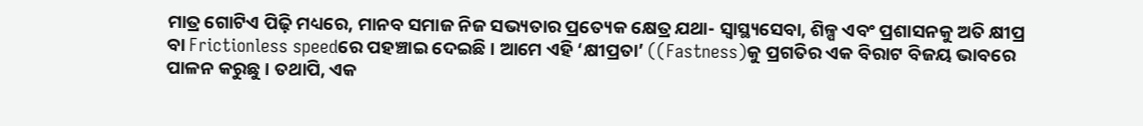ମାତ୍ର ଗୋଟିଏ ପିଢ଼ି ମଧ୍ୟରେ, ମାନବ ସମାଜ ନିଜ ସଭ୍ୟତାର ପ୍ରତ୍ୟେକ କ୍ଷେତ୍ର ଯଥା- ସ୍ୱାସ୍ଥ୍ୟସେବା, ଶିଳ୍ପ ଏବଂ ପ୍ରଶାସନକୁ ଅତି କ୍ଷୀପ୍ର ବା Frictionless speedରେ ପହଞ୍ଚାଇ ଦେଇଛି । ଆମେ ଏହି ‘କ୍ଷୀପ୍ରତା’ ((Fastness)କୁ ପ୍ରଗତିର ଏକ ବିରାଟ ବିଜୟ ଭାବରେ ପାଳନ କରୁଛୁ । ତଥାପି, ଏକ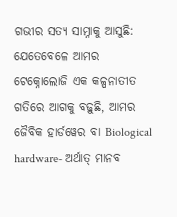ଗଭୀର ସତ୍ୟ ସାମ୍ନାକୁ ଆସୁଛି: ଯେତେବେଳେ ଆମର ଟେକ୍ନୋଲୋଜି ଏକ କଳ୍ପନାତୀତ ଗତିରେ ଆଗକୁ ବଢ଼ୁଛି, ଆମର ଜୈବିକ ହାର୍ଡୱେର ବା Biological hardware- ଅର୍ଥାତ୍ ମାନବ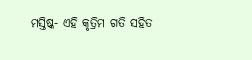ମସ୍ତିଷ୍କ- ଏହି କୃତ୍ରିମ ଗତି ସହିତ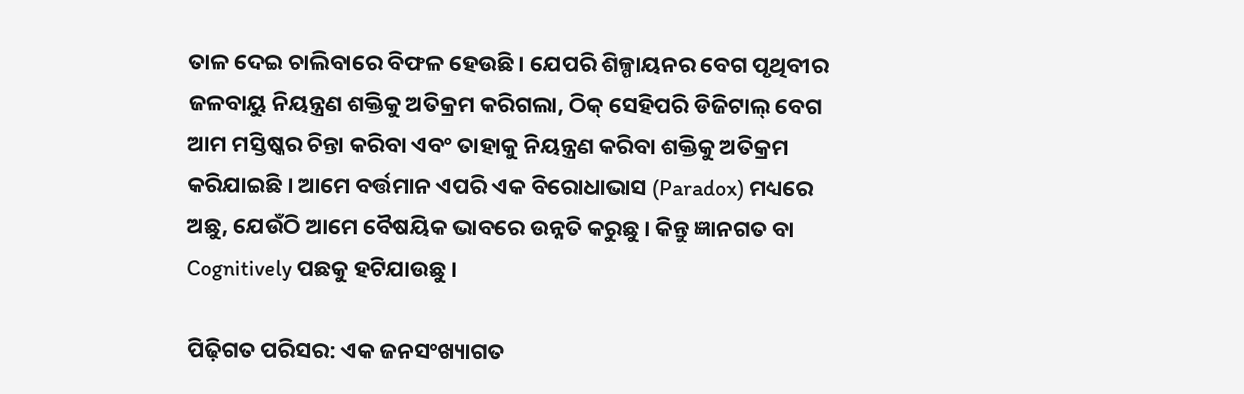ତାଳ ଦେଇ ଚାଲିବାରେ ବିଫଳ ହେଉଛି । ଯେପରି ଶିଳ୍ପାୟନର ବେଗ ପୃଥିବୀର ଜଳବାୟୁ ନିୟନ୍ତ୍ରଣ ଶକ୍ତିକୁ ଅତିକ୍ରମ କରିଗଲା, ଠିକ୍ ସେହିପରି ଡିଜିଟାଲ୍ ବେଗ ଆମ ମସ୍ତିଷ୍କର ଚିନ୍ତା କରିବା ଏବଂ ତାହାକୁ ନିୟନ୍ତ୍ରଣ କରିବା ଶକ୍ତିକୁ ଅତିକ୍ରମ କରିଯାଇଛି । ଆମେ ବର୍ତ୍ତମାନ ଏପରି ଏକ ବିରୋଧାଭାସ (Paradox) ମଧ୍ୟରେ ଅଛୁ, ଯେଉଁଠି ଆମେ ବୈଷୟିକ ଭାବରେ ଉନ୍ନତି କରୁଛୁ । କିନ୍ତୁ ଜ୍ଞାନଗତ ବା Cognitively ପଛକୁ ହଟିଯାଉଛୁ ।

ପିଢ଼ିଗତ ପରିସର: ଏକ ଜନସଂଖ୍ୟାଗତ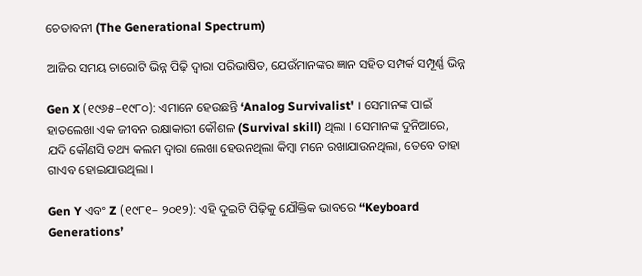ଚେତାବନୀ (The Generational Spectrum)

ଆଜିର ସମୟ ଚାରୋଟି ଭିନ୍ନ ପିଢ଼ି ଦ୍ୱାରା ପରିଭାଷିତ, ଯେଉଁମାନଙ୍କର ଜ୍ଞାନ ସହିତ ସମ୍ପର୍କ ସମ୍ପୂର୍ଣ୍ଣ ଭିନ୍ନ

Gen X (୧୯୬୫–୧୯୮୦): ଏମାନେ ହେଉଛନ୍ତି ‘Analog Survivalist' । ସେମାନଙ୍କ ପାଇଁ ହାତଲେଖା ଏକ ଜୀବନ ରକ୍ଷାକାରୀ କୌଶଳ (Survival skill) ଥିଲା । ସେମାନଙ୍କ ଦୁନିଆରେ, ଯଦି କୌଣସି ତଥ୍ୟ କଲମ ଦ୍ୱାରା ଲେଖା ହେଉନଥିଲା କିମ୍ବା ମନେ ରଖାଯାଉନଥିଲା, ତେବେ ତାହା ଗାଏବ ହୋଇଯାଉଥିଲା ।

Gen Y ଏବଂ Z (୧୯୮୧– ୨୦୧୨): ଏହି ଦୁଇଟି ପିଢ଼ିକୁ ଯୌକ୍ତିକ ଭାବରେ ‘‘Keyboard Generations’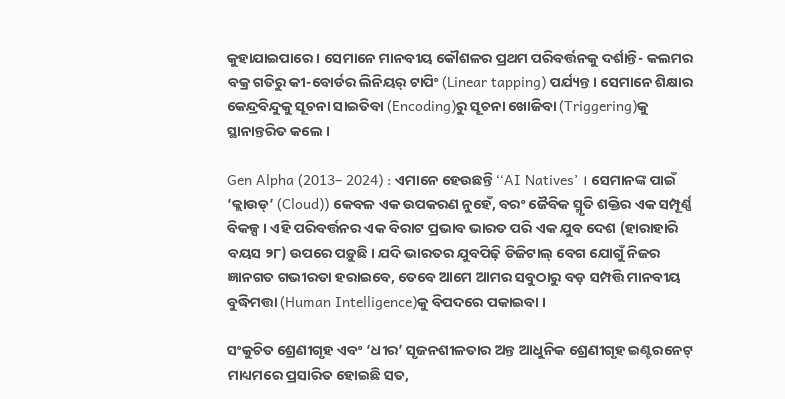କୁହାଯାଇପାରେ । ସେମାନେ ମାନବୀୟ କୌଶଳର ପ୍ରଥମ ପରିବର୍ତ୍ତନକୁ ଦର୍ଶାନ୍ତି- କଲମର ବକ୍ର ଗତିରୁ କୀ-ବୋର୍ଡର ଲିନିୟର୍ ଟାପିଂ (Linear tapping) ପର୍ଯ୍ୟନ୍ତ । ସେମାନେ ଶିକ୍ଷାର କେନ୍ଦ୍ରବିନ୍ଦୁକୁ ସୂଚନା ସାଇତିବା (Encoding)ରୁ ସୂଚନା ଖୋଜିବା (Triggering)କୁ ସ୍ଥାନାନ୍ତରିତ କଲେ ।

Gen Alpha (2013– 2024) : ଏମାନେ ହେଉଛନ୍ତି ‘‘AI Natives’ । ସେମାନଙ୍କ ପାଇଁ ‘କ୍ଲାଉଡ୍’ (Cloud)) କେବଳ ଏକ ଉପକରଣ ନୁହେଁ, ବରଂ ଜୈବିକ ସ୍ମୃତି ଶକ୍ତିର ଏକ ସମ୍ପୂର୍ଣ୍ଣ ବିକଳ୍ପ । ଏହି ପରିବର୍ତ୍ତନର ଏକ ବିରାଟ ପ୍ରଭାବ ଭାରତ ପରି ଏକ ଯୁବ ଦେଶ (ହାରାହାରି ବୟସ ୨୮) ଉପରେ ପଡ଼ୁଛି । ଯଦି ଭାରତର ଯୁବପିଢ଼ି ଡିଜିଟାଲ୍ ବେଗ ଯୋଗୁଁ ନିଜର ଜ୍ଞାନଗତ ଗଭୀରତା ହରାଇବେ, ତେବେ ଆମେ ଆମର ସବୁଠାରୁ ବଡ଼ ସମ୍ପତ୍ତି ମାନବୀୟ ବୁଦ୍ଧିମତ୍ତା (Human Intelligence)କୁ ବିପଦରେ ପକାଇବା ।

ସଂକୁଚିତ ଶ୍ରେଣୀଗୃହ ଏବଂ ‘ଧୀର’ ସୃଜନଶୀଳତାର ଅନ୍ତ ଆଧୁନିକ ଶ୍ରେଣୀଗୃହ ଇଣ୍ଟରନେଟ୍ ମାଧ୍ୟମରେ ପ୍ରସାରିତ ହୋଇଛି ସତ,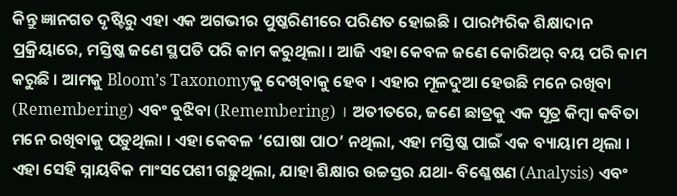କିନ୍ତୁ ଜ୍ଞାନଗତ ଦୃଷ୍ଟିରୁ ଏହା ଏକ ଅଗଭୀର ପୁଷ୍କରିଣୀରେ ପରିଣତ ହୋଇଛି । ପାରମ୍ପରିକ ଶିକ୍ଷାଦାନ ପ୍ରକ୍ରିୟାରେ, ମସ୍ତିଷ୍କ ଜଣେ ସ୍ଥପତି ପରି କାମ କରୁଥିଲା । ଆଜି ଏହା କେବଳ ଜଣେ କୋରିଅର୍ ବୟ ପରି କାମ କରୁଛି । ଆମକୁ Bloom’s Taxonomyକୁ ଦେଖିବାକୁ ହେବ । ଏହାର ମୂଳଦୁଆ ହେଉଛି ମନେ ରଖିବା (Remembering) ଏବଂ ବୁଝିବା (Remembering) । ଅତୀତରେ, ଜଣେ ଛାତ୍ରକୁ ଏକ ସୂତ୍ର କିମ୍ବା କବିତା ମନେ ରଖିବାକୁ ପଡ଼ୁଥିଲା । ଏହା କେବଳ ‘ଘୋଷା ପାଠ’ ନଥିଲା, ଏହା ମସ୍ତିଷ୍କ ପାଇଁ ଏକ ବ୍ୟାୟାମ ଥିଲା । ଏହା ସେହି ସ୍ନାୟବିକ ମାଂସପେଶୀ ଗଢ଼ୁଥିଲା, ଯାହା ଶିକ୍ଷାର ଉଚ୍ଚସ୍ତର ଯଥା- ବିଶ୍ଳେଷଣ (Analysis) ଏବଂ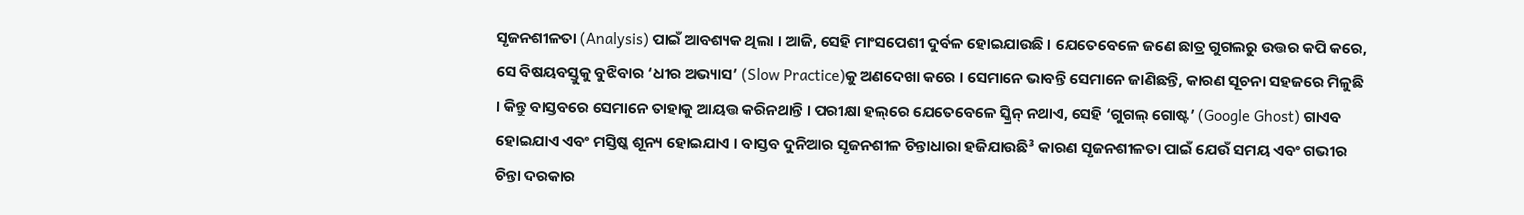ସୃଜନଶୀଳତା (Analysis) ପାଇଁ ଆବଶ୍ୟକ ଥିଲା । ଆଜି, ସେହି ମାଂସପେଶୀ ଦୁର୍ବଳ ହୋଇଯାଉଛି । ଯେତେବେଳେ ଜଣେ ଛାତ୍ର ଗୁଗଲରୁ ଉତ୍ତର କପି କରେ, ସେ ବିଷୟବସ୍ତୁକୁ ବୁଝିବାର ‘ଧୀର ଅଭ୍ୟାସ’ (Slow Practice)କୁ ଅଣଦେଖା କରେ । ସେମାନେ ଭାବନ୍ତି ସେମାନେ ଜାଣିଛନ୍ତି, କାରଣ ସୂଚନା ସହଜରେ ମିଳୁଛି । କିନ୍ତୁ ବାସ୍ତବରେ ସେମାନେ ତାହାକୁ ଆୟତ୍ତ କରିନଥାନ୍ତି । ପରୀକ୍ଷା ହଲ୍‌ରେ ଯେତେବେଳେ ସ୍କ୍ରିନ୍ ନଥାଏ, ସେହି ‘ଗୁଗଲ୍ ଗୋଷ୍ଟ’ (Google Ghost) ଗାଏବ ହୋଇଯାଏ ଏବଂ ମସ୍ତିଷ୍କ ଶୂନ୍ୟ ହୋଇଯାଏ । ବାସ୍ତବ ଦୁନିଆର ସୃଜନଶୀଳ ଚିନ୍ତାଧାରା ହଜିଯାଉଛି³ କାରଣ ସୃଜନଶୀଳତା ପାଇଁ ଯେଉଁ ସମୟ ଏବଂ ଗଭୀର ଚିନ୍ତା ଦରକାର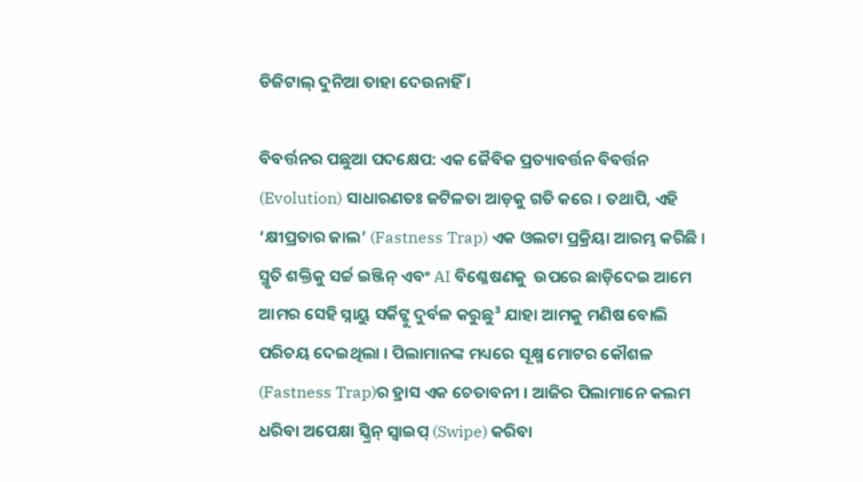ଡିଜିଟାଲ୍ ଦୁନିଆ ତାହା ଦେଉନାହିଁ ।

ବିବର୍ତ୍ତନର ପଛୁଆ ପଦକ୍ଷେପ: ଏକ ଜୈବିକ ପ୍ରତ୍ୟାବର୍ତ୍ତନ ବିବର୍ତ୍ତନ (Evolution) ସାଧାରଣତଃ ଜଟିଳତା ଆଡ଼କୁ ଗତି କରେ । ତଥାପି, ଏହି ‘କ୍ଷୀପ୍ରତାର ଜାଲ’ (Fastness Trap) ଏକ ଓଲଟା ପ୍ରକ୍ରିୟା ଆରମ୍ଭ କରିଛି । ସ୍ମୃତି ଶକ୍ତିକୁ ସର୍ଚ୍ଚ ଇଞ୍ଜିନ୍ ଏବଂ AI ବିଶ୍ଳେଷଣକୁ  ଉପରେ ଛାଡ଼ିଦେଇ ଆମେ ଆମର ସେହି ସ୍ନାୟୁ ସର୍କିଟ୍କୁ ଦୁର୍ବଳ କରୁଛୁ³ ଯାହା ଆମକୁ ମଣିଷ ବୋଲି ପରିଚୟ ଦେଇଥିଲା । ପିଲାମାନଙ୍କ ମଧ୍ୟରେ ସୂକ୍ଷ୍ମ ମୋଟର କୌଶଳ (Fastness Trap)ର ହ୍ରାସ ଏକ ଚେତାବନୀ । ଆଜିର ପିଲାମାନେ କଲମ ଧରିବା ଅପେକ୍ଷା ସ୍କ୍ରିନ୍ ସ୍ୱାଇପ୍ (Swipe) କରିବା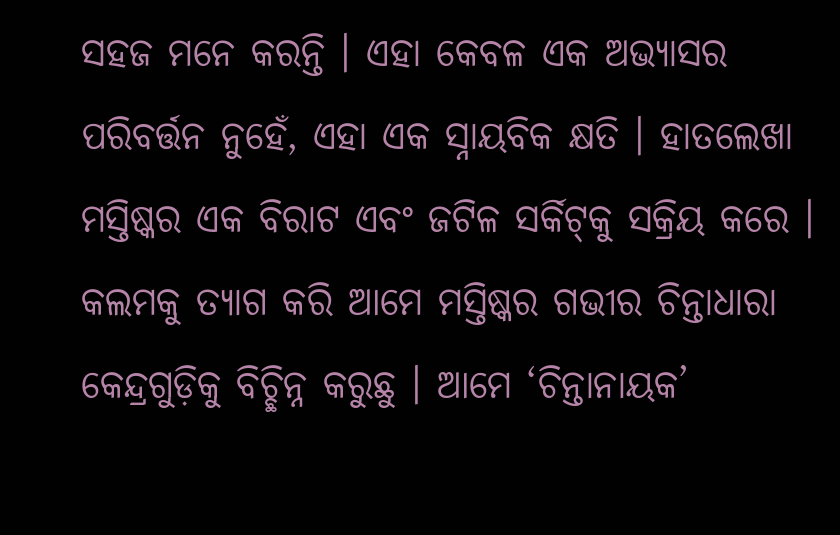ସହଜ ମନେ କରନ୍ତି । ଏହା କେବଳ ଏକ ଅଭ୍ୟାସର ପରିବର୍ତ୍ତନ ନୁହେଁ, ଏହା ଏକ ସ୍ନାୟବିକ କ୍ଷତି । ହାତଲେଖା ମସ୍ତିଷ୍କର ଏକ ବିରାଟ ଏବଂ ଜଟିଳ ସର୍କିଟ୍‌କୁ ସକ୍ରିୟ କରେ । କଲମକୁ ତ୍ୟାଗ କରି ଆମେ ମସ୍ତିଷ୍କର ଗଭୀର ଚିନ୍ତାଧାରା କେନ୍ଦ୍ରଗୁଡ଼ିକୁ ବିଚ୍ଛିନ୍ନ କରୁଛୁ । ଆମେ ‘ଚିନ୍ତାନାୟକ’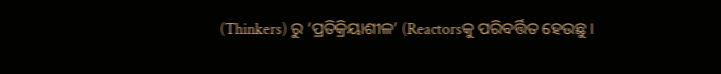(Thinkers) ରୁ ‘ପ୍ରତିକ୍ରିୟାଶୀଳ’ (Reactorsକୁ ପରିବର୍ତ୍ତିତ ହେଉଛୁ ।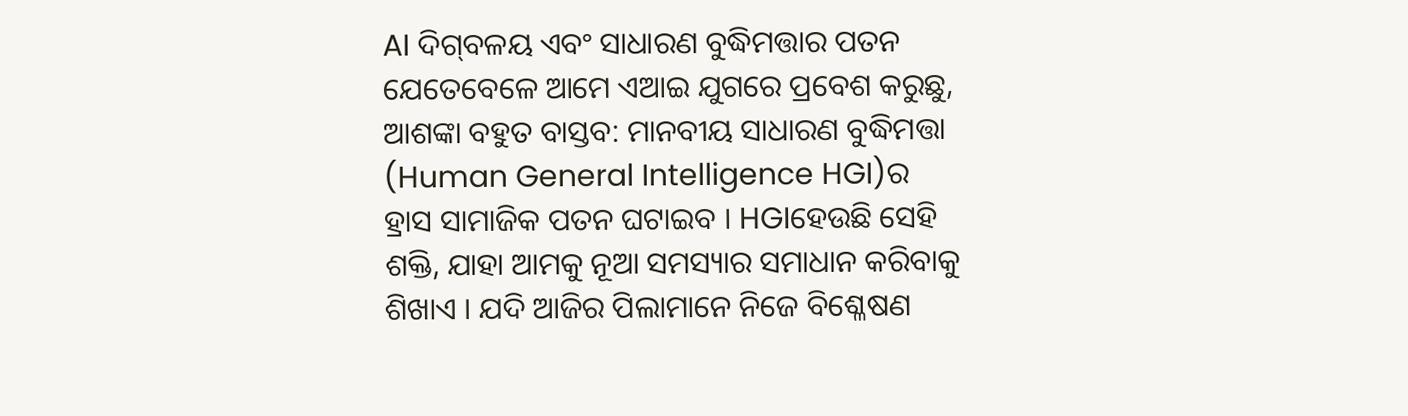AI ଦିଗ୍‌ବଳୟ ଏବଂ ସାଧାରଣ ବୁଦ୍ଧିମତ୍ତାର ପତନ ଯେତେବେଳେ ଆମେ ଏଆଇ ଯୁଗରେ ପ୍ରବେଶ କରୁଛୁ, ଆଶଙ୍କା ବହୁତ ବାସ୍ତବ: ମାନବୀୟ ସାଧାରଣ ବୁଦ୍ଧିମତ୍ତା (Human General Intelligence HGI)ର ହ୍ରାସ ସାମାଜିକ ପତନ ଘଟାଇବ । HGIହେଉଛି ସେହି ଶକ୍ତି, ଯାହା ଆମକୁ ନୂଆ ସମସ୍ୟାର ସମାଧାନ କରିବାକୁ ଶିଖାଏ । ଯଦି ଆଜିର ପିଲାମାନେ ନିଜେ ବିଶ୍ଳେଷଣ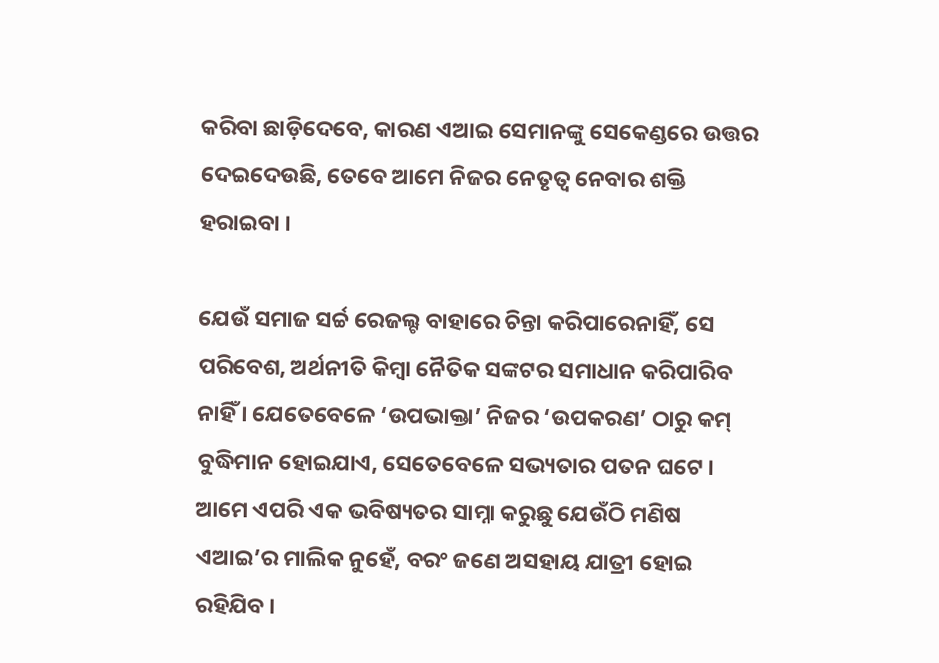କରିବା ଛାଡ଼ିଦେବେ, କାରଣ ଏଆଇ ସେମାନଙ୍କୁ ସେକେଣ୍ଡରେ ଉତ୍ତର ଦେଇଦେଉଛି, ତେବେ ଆମେ ନିଜର ନେତୃତ୍ୱ ନେବାର ଶକ୍ତି ହରାଇବା ।

ଯେଉଁ ସମାଜ ସର୍ଚ୍ଚ ରେଜଲ୍ଟ ବାହାରେ ଚିନ୍ତା କରିପାରେନାହିଁ, ସେ ପରିବେଶ, ଅର୍ଥନୀତି କିମ୍ବା ନୈତିକ ସଙ୍କଟର ସମାଧାନ କରିପାରିବ ନାହିଁ । ଯେତେବେଳେ ‘ଉପଭାକ୍ତା’ ନିଜର ‘ଉପକରଣ’ ଠାରୁ କମ୍ ବୁଦ୍ଧିମାନ ହୋଇଯାଏ, ସେତେବେଳେ ସଭ୍ୟତାର ପତନ ଘଟେ । ଆମେ ଏପରି ଏକ ଭବିଷ୍ୟତର ସାମ୍ନା କରୁଛୁ ଯେଉଁଠି ମଣିଷ ଏଆଇ’ର ମାଲିକ ନୁହେଁ, ବରଂ ଜଣେ ଅସହାୟ ଯାତ୍ରୀ ହୋଇ ରହିଯିବ ।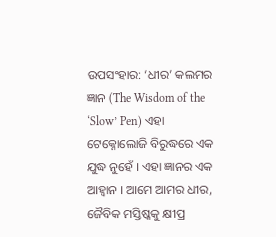ଉପସଂହାର: ‘ଧୀର’ କଲମର ଜ୍ଞାନ (The Wisdom of the ‘Slow’ Pen) ଏହା ଟେକ୍ନୋଲୋଜି ବିରୁଦ୍ଧରେ ଏକ ଯୁଦ୍ଧ ନୁହେଁ । ଏହା ଜ୍ଞାନର ଏକ ଆହ୍ୱାନ । ଆମେ ଆମର ଧୀର, ଜୈବିକ ମସ୍ତିଷ୍କକୁ କ୍ଷୀପ୍ର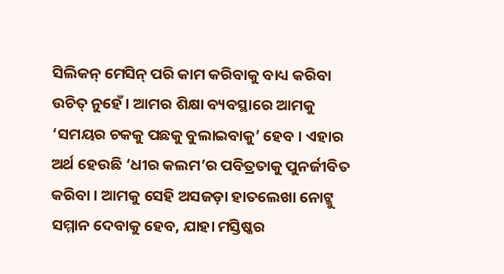ସିଲିକନ୍ ମେସିନ୍ ପରି କାମ କରିବାକୁ ବାଧ୍ୟ କରିବା ଉଚିତ୍ ନୁହେଁ । ଆମର ଶିକ୍ଷା ବ୍ୟବସ୍ଥାରେ ଆମକୁ ‘ସମୟର ଚକକୁ ପଛକୁ ବୁଲାଇବାକୁ’ ହେବ । ଏହାର ଅର୍ଥ ହେଉଛି ‘ଧୀର କଲମ’ର ପବିତ୍ରତାକୁ ପୁନର୍ଜୀବିତ କରିବା । ଆମକୁ ସେହି ଅସଜଡ଼ା ହାତଲେଖା ନୋଟ୍କୁ ସମ୍ମାନ ଦେବାକୁ ହେବ, ଯାହା ମସ୍ତିଷ୍କର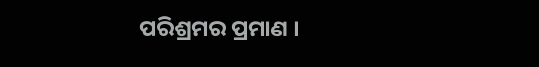ପରିଶ୍ରମର ପ୍ରମାଣ ।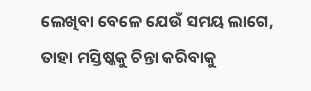ଲେଖିବା ବେଳେ ଯେଉଁ ସମୟ ଲାଗେ, ତାହା ମସ୍ତିଷ୍କକୁ ଚିନ୍ତା କରିବାକୁ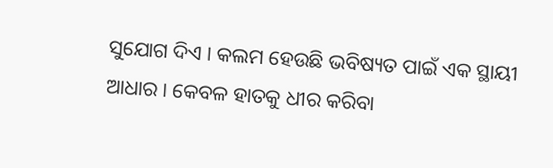ସୁଯୋଗ ଦିଏ । କଲମ ହେଉଛି ଭବିଷ୍ୟତ ପାଇଁ ଏକ ସ୍ଥାୟୀ ଆଧାର । କେବଳ ହାତକୁ ଧୀର କରିବା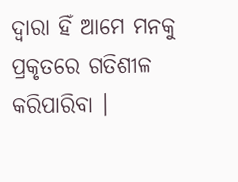ଦ୍ୱାରା ହିଁ ଆମେ ମନକୁ ପ୍ରକୃତରେ ଗତିଶୀଳ କରିପାରିବା ।